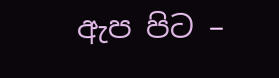ඇප පිට –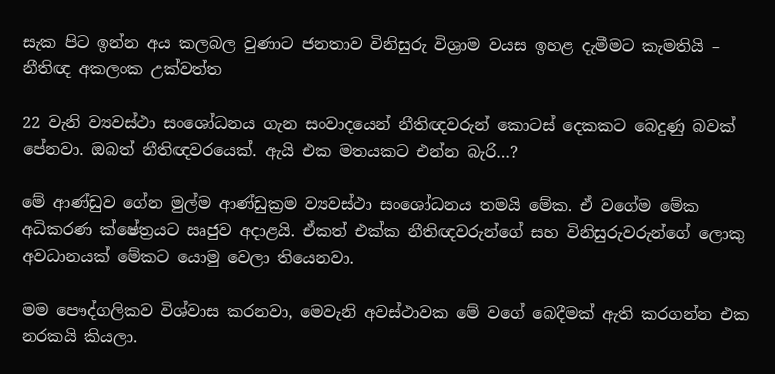සැක පිට ඉන්න අය කලබල වුණාට ජනතාව විනිසුරු විශ්‍රාම වයස ඉහළ දැමීමට කැමතියි – නීතිඥ අකලංක උක්වත්ත

22 වැනි ව්‍යවස්ථා සංශෝධනය ගැන සංවාදයෙන් නීතිඥවරුන් කොටස් දෙකකට බෙදුණු බවක් පේනවා. ඔබත් නීතිඥවරයෙක්. ඇයි එක මතයකට එන්න බැරි…?

මේ ආණ්ඩුව ගේන මුල්ම ආණ්ඩුක්‍රම ව්‍යවස්ථා සංශෝධනය තමයි මේක. ඒ වගේම මේක අධිකරණ ක්ෂේත්‍රයට ඍජුව අදාළයි. ඒකත් එක්ක නීතිඥවරුන්ගේ සහ විනිසුරුවරුන්ගේ ලොකු අවධානයක් මේකට යොමු වෙලා තියෙනවා.

මම පෞද්ගලිකව විශ්වාස කරනවා, මෙවැනි අවස්ථාවක මේ වගේ බෙදීමක් ඇති කරගන්න එක නරකයි කියලා.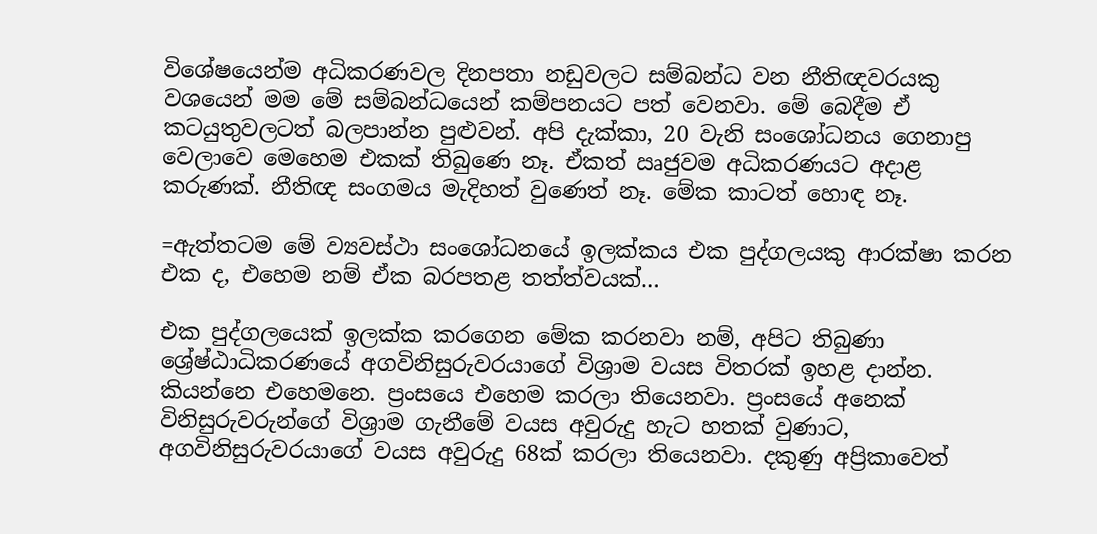විශේෂයෙන්ම අධිකරණවල දිනපතා නඩුවලට සම්බන්ධ වන නීතිඥවරයකු වශයෙන් මම මේ සම්බන්ධයෙන් කම්පනයට පත් වෙනවා. මේ බෙදීම ඒ කටයුතුවලටත් බලපාන්න පුළුවන්. අපි දැක්කා, 20 වැනි සංශෝධනය ගෙනාපු වෙලාවෙ මෙහෙම එකක් තිබුණෙ නෑ. ඒකත් ඍජුවම අධිකරණයට අදාළ කරුණක්. නීතිඥ සංගමය මැදිහත් වුණෙත් නෑ. මේක කාටත් හොඳ නෑ.

=ඇත්තටම මේ ව්‍යවස්ථා සංශෝධනයේ ඉලක්කය එක පුද්ගලයකු ආරක්ෂා කරන එක ද, එහෙම නම් ඒක බරපතළ තත්ත්වයක්…

එක පුද්ගලයෙක් ඉලක්ක කරගෙන මේක කරනවා නම්, අපිට තිබුණා ශ්‍රේෂ්ඨාධිකරණයේ අගවිනිසුරුවරයාගේ විශ්‍රාම වයස විතරක් ඉහළ දාන්න. කියන්නෙ එහෙමනෙ. ප්‍රංසයෙ එහෙම කරලා තියෙනවා. ප්‍රංසයේ අනෙක් විනිසුරුවරුන්ගේ විශ්‍රාම ගැනීමේ වයස අවුරුදු හැට හතක් වුණාට, අගවිනිසුරුවරයාගේ වයස අවුරුදු 68ක් කරලා තියෙනවා. දකුණු අප්‍රිකාවෙත්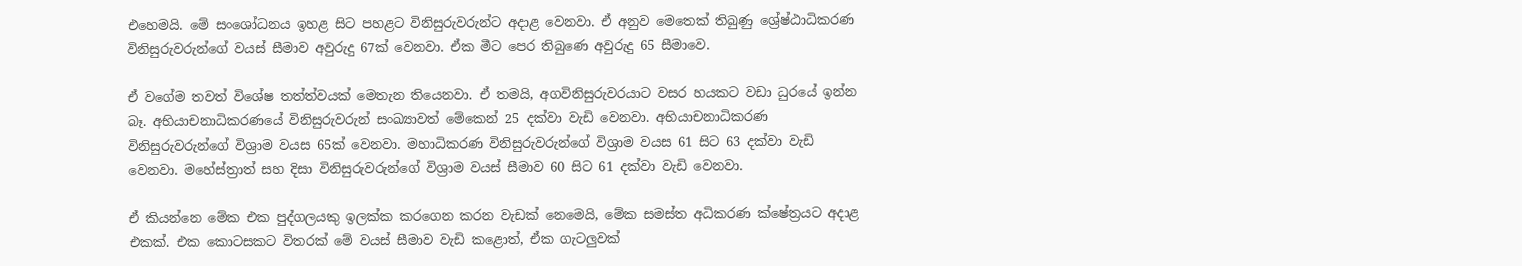එහෙමයි. මේ සංශෝධනය ඉහළ සිට පහළට විනිසුරුවරුන්ට අදාළ වෙනවා. ඒ අනුව මෙතෙක් තිබුණු ශ්‍රේෂ්ඨාධිකරණ විනිසුරුවරුන්ගේ වයස් සීමාව අවුරුදු 67ක් වෙනවා. ඒක මීට පෙර තිබුණෙ අවුරුදු 65 සීමාවෙ.

ඒ වගේම තවත් විශේෂ තත්ත්වයක් මෙතැන තියෙනවා. ඒ තමයි, අගවිනිසුරුවරයාට වසර හයකට වඩා ධුරයේ ඉන්න බෑ. අභියාචනාධිකරණයේ විනිසුරුවරුන් සංඛ්‍යාවත් මේකෙන් 25 දක්වා වැඩි වෙනවා. අභියාචනාධිකරණ විනිසුරුවරුන්ගේ විශ්‍රාම වයස 65ක් වෙනවා. මහාධිකරණ විනිසුරුවරුන්ගේ විශ්‍රාම වයස 61 සිට 63 දක්වා වැඩි වෙනවා. මහේස්ත්‍රාත් සහ දිසා විනිසුරුවරුන්ගේ විශ්‍රාම වයස් සීමාව 60 සිට 61 දක්වා වැඩි වෙනවා.

ඒ කියන්නෙ මේක එක පුද්ගලයකු ඉලක්ක කරගෙන කරන වැඩක් නෙමෙයි, මේක සමස්ත අධිකරණ ක්ෂේත්‍රයට අදාළ එකක්. එක කොටසකට විතරක් මේ වයස් සීමාව වැඩි කළොත්, ඒක ගැටලුවක්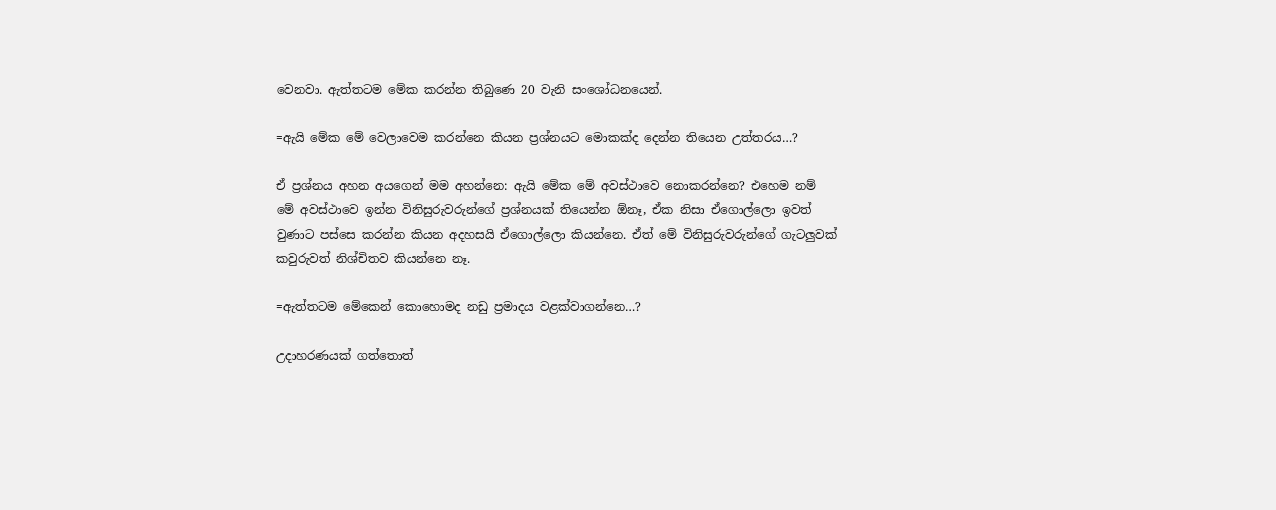වෙනවා. ඇත්තටම මේක කරන්න තිබුණෙ 20 වැනි සංශෝධනයෙන්.

=ඇයි මේක මේ වෙලාවෙම කරන්නෙ කියන ප්‍රශ්නයට මොකක්ද දෙන්න තියෙන උත්තරය…?

ඒ ප්‍රශ්නය අහන අයගෙන් මම අහන්නෙ: ඇයි මේක මේ අවස්ථාවෙ නොකරන්නෙ? එහෙම නම් මේ අවස්ථාවෙ ඉන්න විනිසුරුවරුන්ගේ ප්‍රශ්නයක් තියෙන්න ඕනෑ, ඒක නිසා ඒගොල්ලො ඉවත් වුණාට පස්සෙ කරන්න කියන අදහසයි ඒගොල්ලො කියන්නෙ. ඒත් මේ විනිසුරුවරුන්ගේ ගැටලුවක් කවුරුවත් නිශ්චිතව කියන්නෙ නෑ.

=ඇත්තටම මේකෙන් කොහොමද නඩු ප්‍රමාදය වළක්වාගන්නෙ…?

උදාහරණයක් ගත්තොත්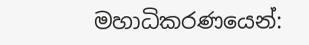මහාධිකරණයෙන්: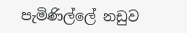පැමිණිල්ලේ නඩුව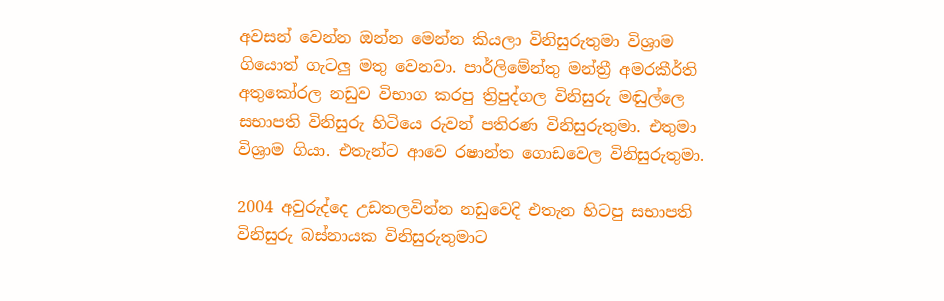අවසන් වෙන්න ඔන්න මෙන්න කියලා විනිසුරුතුමා විශ්‍රාම ගියොත් ගැටලු මතු වෙනවා. පාර්ලිමේන්තු මන්ත්‍රී අමරකීර්ති අතුකෝරල නඩුව විභාග කරපු ත්‍රිපුද්ගල විනිසුරු මඬුල්ලෙ සභාපති විනිසුරු හිටියෙ රුවන් පතිරණ විනිසුරුතුමා. එතුමා විශ්‍රාම ගියා. එතැන්ට ආවෙ රෂාන්ත ගොඩවෙල විනිසුරුතුමා.

2004 අවුරුද්දෙ උඩතලවින්න නඩුවෙදි එතැන හිටපු සභාපති විනිසුරු බස්නායක විනිසුරුතුමාට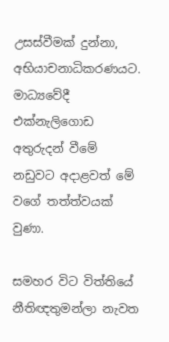උසස්වීමක් දුන්නා, අභියාචනාධිකරණයට. මාධ්‍යවේදී එක්නැලිගොඩ අතුරුදන් වීමේ නඩුවට අදාළවත් මේ වගේ තත්ත්වයක් වුණා.

සමහර විට විත්තියේ නීතිඥතුමන්ලා නැවත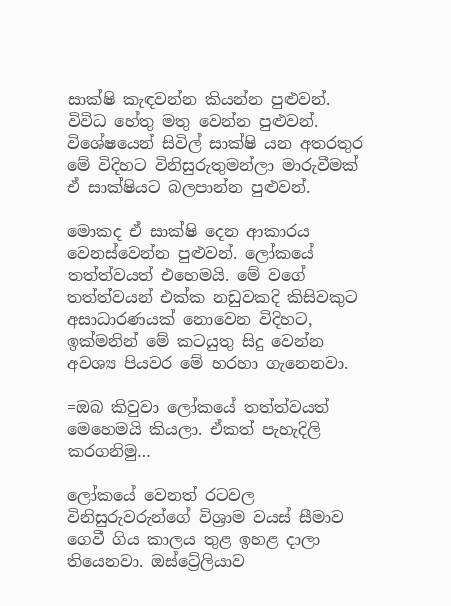සාක්ෂි කැඳවන්න කියන්න පුළුවන්. විවිධ හේතු මතු වෙන්න පුළුවන්. විශේෂයෙන් සිවිල් සාක්ෂි යන අතරතුර මේ විදිහට විනිසුරුතුමන්ලා මාරුවීමක් ඒ සාක්ෂියට බලපාන්න පුළුවන්.

මොකද ඒ සාක්ෂි දෙන ආකාරය වෙනස්වෙන්න පුළුවන්. ලෝකයේ තත්ත්වයත් එහෙමයි. මේ වගේ තත්ත්වයන් එක්ක නඩුවකදි කිසිවකුට අසාධාරණයක් නොවෙන විදිහට, ඉක්මනින් මේ කටයුතු සිදු වෙන්න අවශ්‍ය පියවර මේ හරහා ගැනෙනවා.

=ඔබ කිවුවා ලෝකයේ තත්ත්වයත් මෙහෙමයි කියලා. ඒකත් පැහැදිලි කරගනිමු…

ලෝකයේ වෙනත් රටවල විනිසුරුවරුන්ගේ විශ්‍රාම වයස් සීමාව ගෙවී ගිය කාලය තුළ ඉහළ දාලා තියෙනවා. ඔස්ට්‍රේලියාව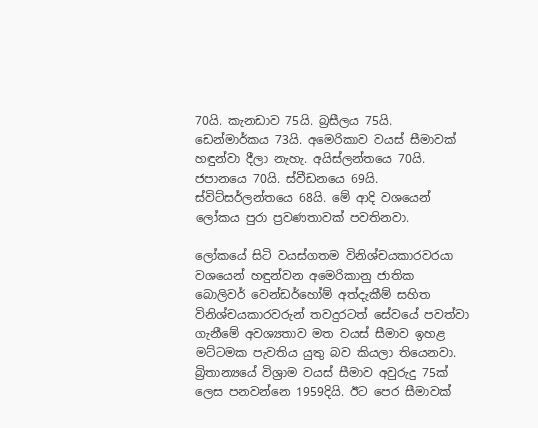70යි. කැනඩාව 75යි. බ්‍රසීලය 75යි. ඩෙන්මාර්කය 73යි. අමෙරිකාව වයස් සීමාවක් හඳුන්වා දීලා නැහැ. අයිස්ලන්තයෙ 70යි. ජපානයෙ 70යි. ස්වීඩනයෙ 69යි. ස්විට්සර්ලන්තයෙ 68යි. මේ ආදි වශයෙන් ලෝකය පුරා ප්‍රවණතාවක් පවතිනවා.

ලෝකයේ සිටි වයස්ගතම විනිශ්චයකාරවරයා වශයෙන් හඳුන්වන අමෙරිකානු ජාතික බොලිවර් වෙන්ඩර්හෝම් අත්දැකීම් සහිත විනිශ්චයකාරවරුන් තවදුරටත් සේවයේ පවත්වා ගැනීමේ අවශ්‍යතාව මත වයස් සීමාව ඉහළ මට්ටමක පැවතිය යුතු බව කියලා තියෙනවා. බ්‍රිතාන්‍යයේ විශ්‍රාම වයස් සීමාව අවුරුදු 75ක් ලෙස පනවන්නෙ 1959දියි. ඊට පෙර සීමාවක්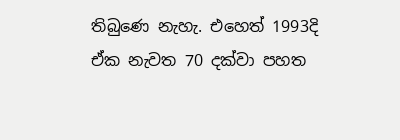තිබුණෙ නැහැ. එහෙත් 1993දි ඒක නැවත 70 දක්වා පහත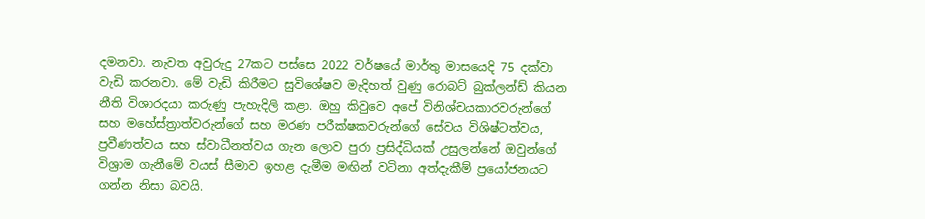දමනවා. නැවත අවුරුදු 27කට පස්සෙ 2022 වර්ෂයේ මාර්තු මාසයෙදි 75 දක්වා වැඩි කරනවා. මේ වැඩි කිරීමට සුවිශේෂව මැදිහත් වුණු රොබට් බුක්ලන්ඩ් කියන නීති විශාරදයා කරුණු පැහැදිලි කළා. ඔහු කිවුවෙ අපේ විනිශ්චයකාරවරුන්ගේ සහ මහේස්ත්‍රාත්වරුන්ගේ සහ මරණ පරීක්ෂකවරුන්ගේ සේවය විශිෂ්ටත්වය, ප්‍රවීණත්වය සහ ස්වාධීනත්වය ගැන ලොව පුරා ප්‍රසිද්ධියක් උසුලන්නේ ඔවුන්ගේ විශ්‍රාම ගැනීමේ වයස් සීමාව ඉහළ දැමීම මඟින් වටිනා අත්දැකීම් ප්‍රයෝජනයට ගන්න නිසා බවයි.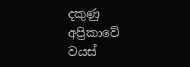දකුණු අප්‍රිකාවේ වයස්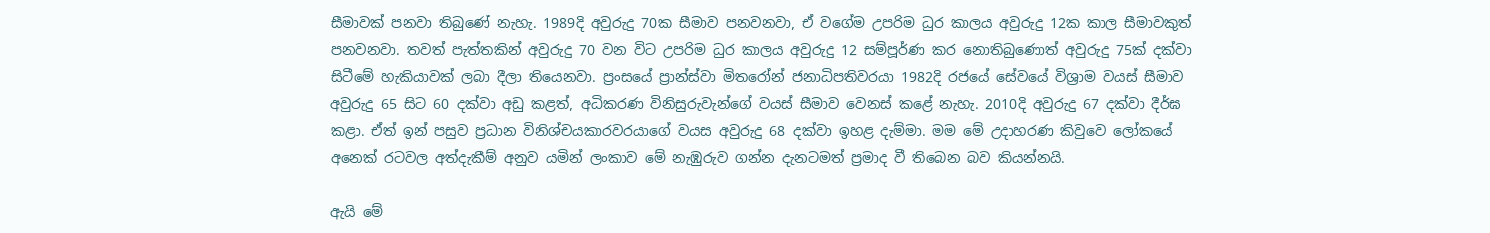සීමාවක් පනවා තිබුණේ නැහැ. 1989දි අවුරුදු 70ක සීමාව පනවනවා, ඒ වගේම උපරිම ධුර කාලය අවුරුදු 12ක කාල සීමාවකුත් පනවනවා. තවත් පැත්තකින් අවුරුදු 70 වන විට උපරිම ධුර කාලය අවුරුදු 12 සම්පූර්ණ කර නොතිබුණොත් අවුරුදු 75ක් දක්වා සිටීමේ හැකියාවක් ලබා දීලා තියෙනවා. ප්‍රංසයේ ප්‍රාන්ස්වා මිතරෝන් ජනාධිපතිවරයා 1982දි රජයේ සේවයේ විශ්‍රාම වයස් සීමාව අවුරුදු 65 සිට 60 දක්වා අඩු කළත්, අධිකරණ විනිසුරුවැන්ගේ වයස් සීමාව වෙනස් කළේ නැහැ. 2010දි අවුරුදු 67 දක්වා දීර්ඝ කළා. ඒත් ඉන් පසුව ප්‍රධාන විනිශ්චයකාරවරයාගේ වයස අවුරුදු 68 දක්වා ඉහළ දැම්මා. මම මේ උදාහරණ කිවුවෙ ලෝකයේ අනෙක් රටවල අත්දැකීම් අනුව යමින් ලංකාව මේ නැඹුරුව ගන්න දැනටමත් ප්‍රමාද වී තිබෙන බව කියන්නයි.

ඇයි මේ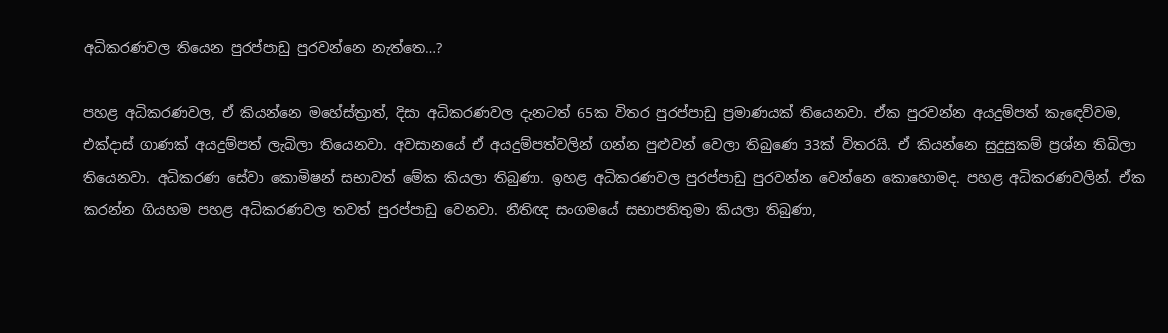අධිකරණවල තියෙන පුරප්පාඩු පුරවන්‌නෙ නැත්තෙ…?

පහළ අධිකරණවල, ඒ කියන්නෙ මහේස්ත්‍රාත්, දිසා අධිකරණවල දැනටත් 65ක විතර පුරප්පාඩු ප්‍රමාණයක් තියෙනවා. ඒක පුරවන්න අයදුම්පත් කැඳෙව්වම, එක්දාස් ගාණක් අයදුම්පත් ලැබිලා තියෙනවා. අවසානයේ ඒ අයදුම්පත්වලින් ගන්න පුළුවන් වෙලා තිබුණෙ 33ක් විතරයි. ඒ කියන්නෙ සුදුසුකම් ප්‍රශ්න තිබිලා තියෙනවා. අධිකරණ සේවා කොමිෂන් සභාවත් මේක කියලා තිබුණා. ඉහළ අධිකරණවල පුරප්පාඩු පුරවන්න වෙන්නෙ කොහොමද. පහළ අධිකරණවලින්. ඒක කරන්න ගියහම පහළ අධිකරණවල තවත් පුරප්පාඩු වෙනවා. නීතිඥ සංගමයේ සභාපතිතුමා කියලා තිබුණා,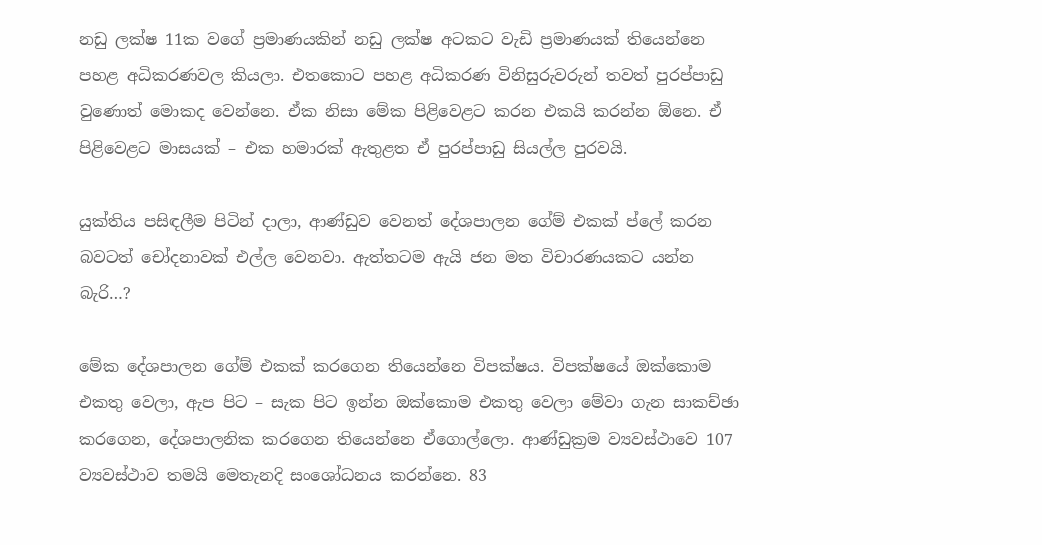නඩු ලක්ෂ 11ක වගේ ප්‍රමාණයකින් නඩු ලක්ෂ අටකට වැඩි ප්‍රමාණයක් තියෙන්නෙ පහළ අධිකරණවල කියලා. එතකොට පහළ අධිකරණ විනිසුරුවරුන් තවත් පුරප්පාඩු වුණොත් මොකද වෙන්නෙ. ඒක නිසා මේක පිළිවෙළට කරන එකයි කරන්න ඕනෙ. ඒ පිළිවෙළට මාසයක් – එක හමාරක් ඇතුළත ඒ පුරප්පාඩු සියල්ල පුරවයි.

යුක්තිය පසිඳලීම පිටින් දාලා, ආණ්ඩුව වෙනත් දේශපාලන ගේම් එකක් ප්ලේ කරන බවටත් චෝදනාවක් එල්ල වෙනවා. ඇත්තටම ඇයි ජන මත විචාරණයකට යන්න බැරි…?

මේක දේශපාලන ගේම් එකක් කරගෙන තියෙන්නෙ විපක්ෂය. විපක්ෂයේ ඔක්කොම එකතු වෙලා, ඇප පිට – සැක පිට ඉන්න ඔක්කොම එකතු වෙලා මේවා ගැන සාකච්ඡා කරගෙන, දේශපාලනික කරගෙන තියෙන්නෙ ඒගොල්ලො. ආණ්ඩුක්‍රම ව්‍යවස්ථාවෙ 107 ව්‍යවස්ථාව තමයි මෙතැනදි සංශෝධනය කරන්නෙ. 83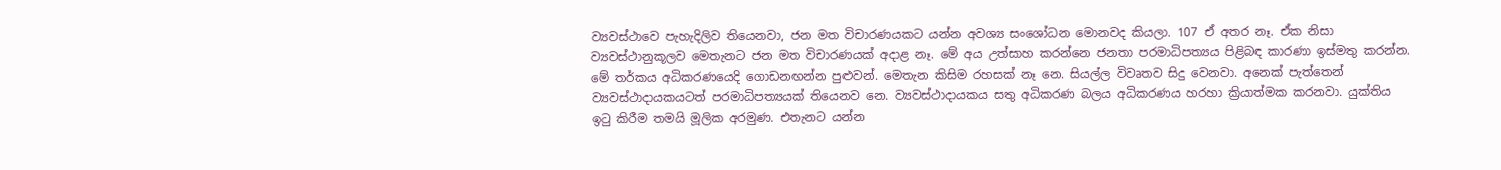ව්‍යවස්ථාවෙ පැහැදිලිව තියෙනවා, ජන මත විචාරණයකට යන්න අවශ්‍ය සංශෝධන මොනවද කියලා. 107 ඒ අතර නෑ. ඒක නිසා ව්‍යවස්ථානුකූලව මෙතැනට ජන මත විචාරණයක් අදාළ නෑ. මේ අය උත්සාහ කරන්නෙ ජනතා පරමාධිපත්‍යය පිළිබඳ කාරණා ඉස්මතු කරන්න. මේ තර්කය අධිකරණයෙදි ගොඩනඟන්න පුළුවන්. මෙතැන කිසිම රහසක් නෑ නෙ. සියල්ල විවෘතව සිදු වෙනවා. අනෙක් පැත්තෙන් ව්‍යවස්ථාදායකයටත් පරමාධිපත්‍යයක් තියෙනව නෙ. ව්‍යවස්ථාදායකය සතු අධිකරණ බලය අධිකරණය හරහා ක්‍රියාත්මක කරනවා. යුක්තිය ඉටු කිරීම තමයි මූලික අරමුණ. එතැනට යන්න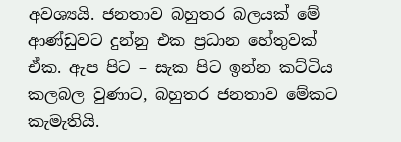අවශ්‍යයි. ජනතාව බහුතර බලයක් මේ ආණ්ඩුවට දුන්නු එක ප්‍රධාන හේතුවක් ඒක. ඇප පිට – සැක පිට ඉන්න කට්ටිය කලබල වුණාට, බහුතර ජනතාව මේකට කැමැතියි.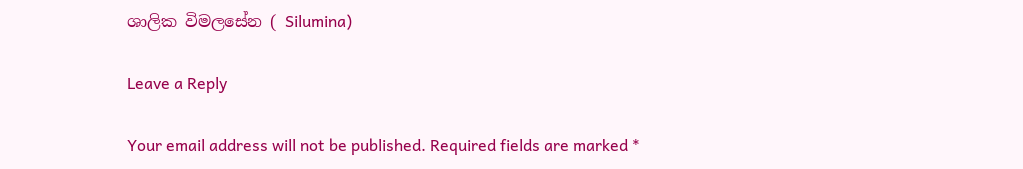ශාලික විමලසේන ( Silumina)

Leave a Reply

Your email address will not be published. Required fields are marked *